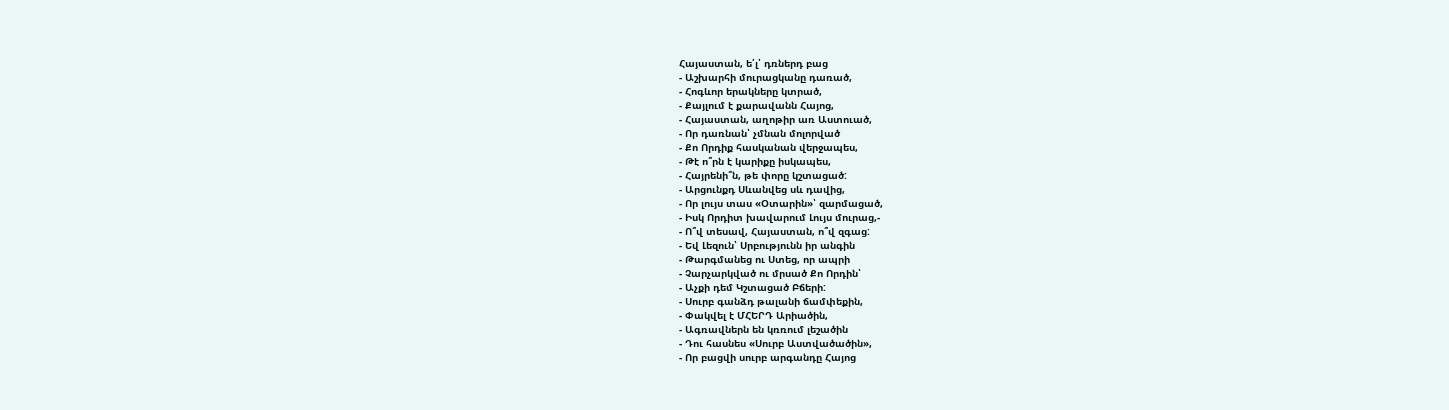Հայաստան, ե՛լ՝ դռներդ բաց
- Աշխարհի մուրացկանը դառած,
- Հոգևոր երակները կտրած,
- Քայլում է քարավանն Հայոց,
- Հայաստան, աղոթիր առ Աստուած,
- Որ դառնան՝ չմնան մոլորված
- Քո Որդիք հասկանան վերջապես,
- Թէ ո՞րն է կարիքը իսկապես,
- Հայրենի՞ն, թե փորը կշտացած:
- Արցունքդ Սևանվեց սև դավից,
- Որ լույս տաս «Օտարին»՝ զարմացած,
- Իսկ Որդիտ խավարում Լույս մուրաց,-
- Ո՞վ տեսավ, Հայաստան, ո՞վ զգաց:
- Եվ Լեզուն՝ Սրբությունն իր անգին
- Թարգմանեց ու Ստեց, որ ապրի
- Չարչարկված ու մրսած Քո Որդին՝
- Աչքի դեմ Կշտացած Բճերի:
- Սուրբ գանձդ թալանի ճամփեքին,
- Փակվել է ՄՀԵՐԴ Արիածին,
- Ագռավներն են կռռում լեշածին
- Դու հասնես «Սուրբ Աստվածածին»,
- Որ բացվի սուրբ արգանդը Հայոց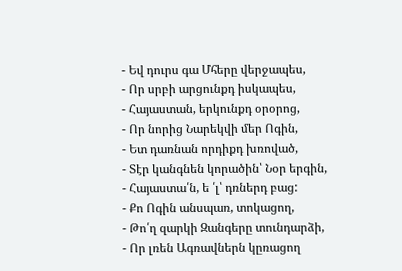- Եվ դուրս գա Մհերը վերջապես,
- Որ սրբի արցունքդ իսկապես,
- Հայաստան, երկունքդ օրօրոց,
- Որ նորից Նարեկվի մեր Ոգին,
- Ետ դառնան որդիքդ խռոված,
- Տէր կանգնեն կորածին՝ Նօր երգին,
- Հայաստա՛ն, ե ՛լ՝ դռներդ բաց:
- Քո Ոգին անսպառ, տոկացող,
- Թո՛ղ զարկի Զանգերը տունդարձի,
- Որ լռեն Ագռավներն կըռացող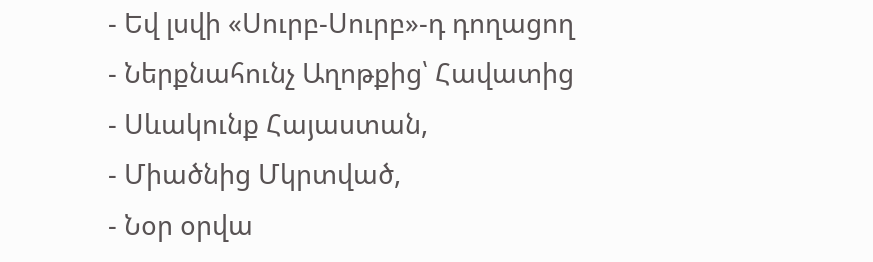- Եվ լսվի «Սուրբ-Սուրբ»-դ դողացող
- Ներքնահունչ Աղոթքից՝ Հավատից
- Սևակունք Հայաստան,
- Միածնից Մկրտված,
- Նօր օրվա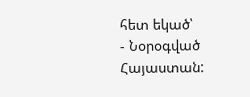հետ եկած՝
- Նօրօգված Հայաստան: